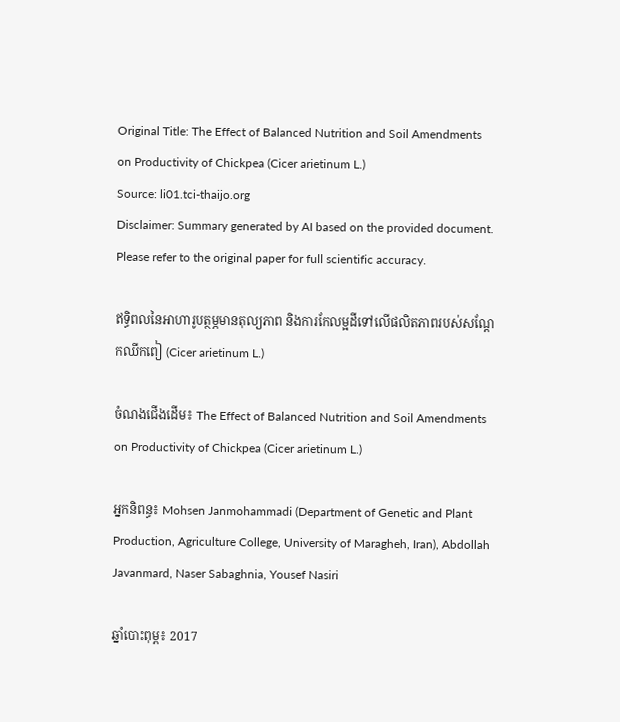Original Title: The Effect of Balanced Nutrition and Soil Amendments on Productivity of Chickpea (Cicer arietinum L.)
Source: li01.tci-thaijo.org
Disclaimer: Summary generated by AI based on the provided document. Please refer to the original paper for full scientific accuracy.

ឥទ្ធិពលនៃអាហារូបត្ថម្ភមានតុល្យភាព និងការកែលម្អដីទៅលើផលិតភាពរបស់សណ្តែកឈីកពៀ (Cicer arietinum L.)

ចំណងជើងដើម៖ The Effect of Balanced Nutrition and Soil Amendments on Productivity of Chickpea (Cicer arietinum L.)

អ្នកនិពន្ធ៖ Mohsen Janmohammadi (Department of Genetic and Plant Production, Agriculture College, University of Maragheh, Iran), Abdollah Javanmard, Naser Sabaghnia, Yousef Nasiri

ឆ្នាំបោះពុម្ព៖ 2017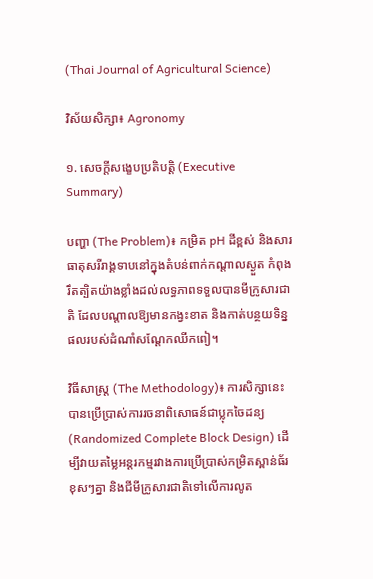(Thai Journal of Agricultural Science)

វិស័យសិក្សា៖ Agronomy

១. សេចក្តីសង្ខេបប្រតិបត្តិ (Executive Summary)

បញ្ហា (The Problem)៖ កម្រិត pH ដីខ្ពស់ និងសារធាតុសរីរាង្គទាបនៅក្នុងតំបន់ពាក់កណ្តាលស្ងួត កំពុងរឹតត្បិតយ៉ាងខ្លាំងដល់លទ្ធភាពទទួលបានមីក្រូសារជាតិ ដែលបណ្តាលឱ្យមានកង្វះខាត និងកាត់បន្ថយទិន្នផលរបស់ដំណាំសណ្តែកឈីកពៀ។

វិធីសាស្ត្រ (The Methodology)៖ ការសិក្សានេះបានប្រើប្រាស់ការរចនាពិសោធន៍ជាប្លុកចៃដន្យ (Randomized Complete Block Design) ដើម្បីវាយតម្លៃអន្តរកម្មរវាងការប្រើប្រាស់កម្រិតស្ពាន់ធ័រខុសៗគ្នា និងជីមីក្រូសារជាតិទៅលើការលូត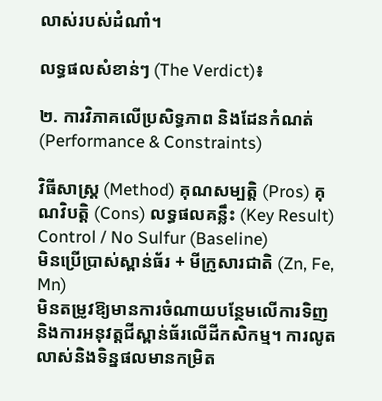លាស់របស់ដំណាំ។

លទ្ធផលសំខាន់ៗ (The Verdict)៖

២. ការវិភាគលើប្រសិទ្ធភាព និងដែនកំណត់ (Performance & Constraints)

វិធីសាស្ត្រ (Method) គុណសម្បត្តិ (Pros) គុណវិបត្តិ (Cons) លទ្ធផលគន្លឹះ (Key Result)
Control / No Sulfur (Baseline)
មិនប្រើប្រាស់ស្ពាន់ធ័រ + មីក្រូសារជាតិ (Zn, Fe, Mn)
មិនតម្រូវឱ្យមានការចំណាយបន្ថែមលើការទិញ និងការអនុវត្តជីស្ពាន់ធ័រលើដីកសិកម្ម។ ការលូតលាស់និងទិន្នផលមានកម្រិត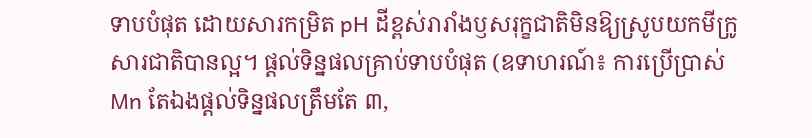ទាបបំផុត ដោយសារកម្រិត pH ដីខ្ពស់រារាំងឫសរុក្ខជាតិមិនឱ្យស្រូបយកមីក្រូសារជាតិបានល្អ។ ផ្តល់ទិន្នផលគ្រាប់ទាបបំផុត (ឧទាហរណ៍៖ ការប្រើប្រាស់ Mn តែឯងផ្តល់ទិន្នផលត្រឹមតែ ៣,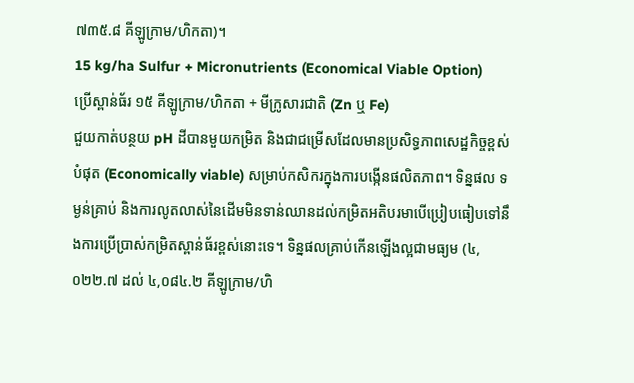៧៣៥.៨ គីឡូក្រាម/ហិកតា)។
15 kg/ha Sulfur + Micronutrients (Economical Viable Option)
ប្រើស្ពាន់ធ័រ ១៥ គីឡូក្រាម/ហិកតា + មីក្រូសារជាតិ (Zn ឬ Fe)
ជួយកាត់បន្ថយ pH ដីបានមួយកម្រិត និងជាជម្រើសដែលមានប្រសិទ្ធភាពសេដ្ឋកិច្ចខ្ពស់បំផុត (Economically viable) សម្រាប់កសិករក្នុងការបង្កើនផលិតភាព។ ទិន្នផល ទម្ងន់គ្រាប់ និងការលូតលាស់នៃដើមមិនទាន់ឈានដល់កម្រិតអតិបរមាបើប្រៀបធៀបទៅនឹងការប្រើប្រាស់កម្រិតស្ពាន់ធ័រខ្ពស់នោះទេ។ ទិន្នផលគ្រាប់កើនឡើងល្អជាមធ្យម (៤,០២២.៧ ដល់ ៤,០៨៤.២ គីឡូក្រាម/ហិ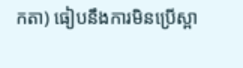កតា) ធៀបនឹងការមិនប្រើស្ពា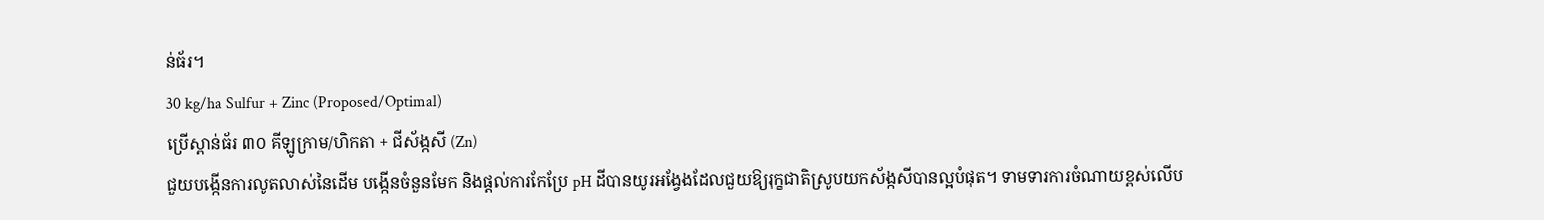ន់ធ័រ។
30 kg/ha Sulfur + Zinc (Proposed/Optimal)
ប្រើស្ពាន់ធ័រ ៣០ គីឡូក្រាម/ហិកតា + ជីស័ង្កសី (Zn)
ជួយបង្កើនការលូតលាស់នៃដើម បង្កើនចំនួនមែក និងផ្តល់ការកែប្រែ pH ដីបានយូរអង្វែងដែលជួយឱ្យរុក្ខជាតិស្រូបយកស័ង្កសីបានល្អបំផុត។ ទាមទារការចំណាយខ្ពស់លើប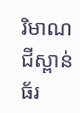រិមាណជីស្ពាន់ធ័រ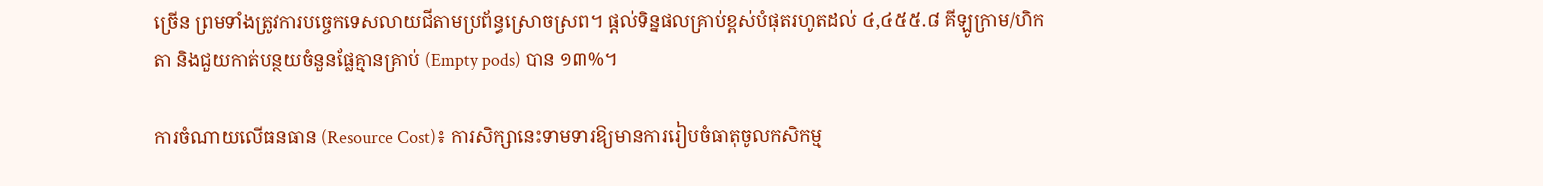ច្រើន ព្រមទាំងត្រូវការបច្ចេកទេសលាយជីតាមប្រព័ន្ធស្រោចស្រព។ ផ្តល់ទិន្នផលគ្រាប់ខ្ពស់បំផុតរហូតដល់ ៤,៤៥៥.៨ គីឡូក្រាម/ហិកតា និងជួយកាត់បន្ថយចំនួនផ្លែគ្មានគ្រាប់ (Empty pods) បាន ១៣%។

ការចំណាយលើធនធាន (Resource Cost)៖ ការសិក្សានេះទាមទារឱ្យមានការរៀបចំធាតុចូលកសិកម្ម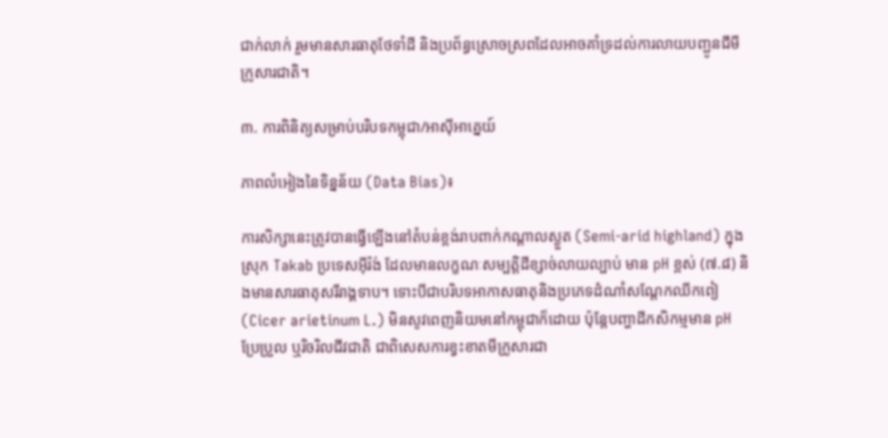ជាក់លាក់ រួមមានសារធាតុថែទាំដី និងប្រព័ន្ធស្រោចស្រពដែលអាចគាំទ្រដល់ការលាយបញ្ជូនជីមីក្រូសារជាតិ។

៣. ការពិនិត្យសម្រាប់បរិបទកម្ពុជា/អាស៊ីអាគ្នេយ៍

ភាពលំអៀងនៃទិន្នន័យ (Data Bias)៖

ការសិក្សានេះត្រូវបានធ្វើឡើងនៅតំបន់ខ្ពង់រាបពាក់កណ្តាលស្ងួត (Semi-arid highland) ក្នុងស្រុក Takab ប្រទេសអ៊ីរ៉ង់ ដែលមានលក្ខណៈសម្បត្តិដីខ្សាច់លាយល្បាប់ មាន pH ខ្ពស់ (៧.៨) និងមានសារធាតុសរីរាង្គទាប។ ទោះបីជាបរិបទអាកាសធាតុនិងប្រភេទដំណាំសណ្តែកឈីកពៀ (Cicer arietinum L.) មិនសូវពេញនិយមនៅកម្ពុជាក៏ដោយ ប៉ុន្តែបញ្ហាដីកសិកម្មមាន pH ប្រែប្រួល ឬរិចរិលជីវជាតិ ជាពិសេសការខ្វះខាតមីក្រូសារជា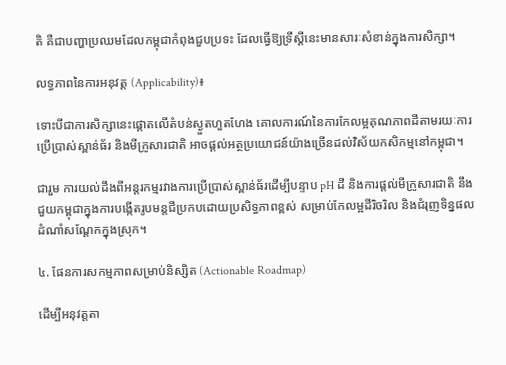តិ គឺជាបញ្ហាប្រឈមដែលកម្ពុជាកំពុងជួបប្រទះ ដែលធ្វើឱ្យទ្រឹស្តីនេះមានសារៈសំខាន់ក្នុងការសិក្សា។

លទ្ធភាពនៃការអនុវត្ត (Applicability)៖

ទោះបីជាការសិក្សានេះផ្តោតលើតំបន់ស្ងួតហួតហែង គោលការណ៍នៃការកែលម្អគុណភាពដីតាមរយៈការប្រើប្រាស់ស្ពាន់ធ័រ និងមីក្រូសារជាតិ អាចផ្តល់អត្ថប្រយោជន៍យ៉ាងច្រើនដល់វិស័យកសិកម្មនៅកម្ពុជា។

ជារួម ការយល់ដឹងពីអន្តរកម្មរវាងការប្រើប្រាស់ស្ពាន់ធ័រដើម្បីបន្ទាប pH ដី និងការផ្តល់មីក្រូសារជាតិ នឹងជួយកម្ពុជាក្នុងការបង្កើតរូបមន្តជីប្រកបដោយប្រសិទ្ធភាពខ្ពស់ សម្រាប់កែលម្អដីរិចរិល និងជំរុញទិន្នផលដំណាំសណ្តែកក្នុងស្រុក។

៤. ផែនការសកម្មភាពសម្រាប់និស្សិត (Actionable Roadmap)

ដើម្បីអនុវត្តតា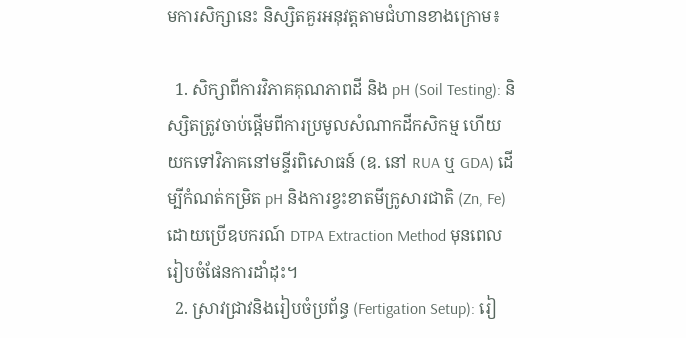មការសិក្សានេះ និស្សិតគួរអនុវត្តតាមជំហានខាងក្រោម៖

  1. សិក្សាពីការវិភាគគុណភាពដី និង pH (Soil Testing): និស្សិតត្រូវចាប់ផ្តើមពីការប្រមូលសំណាកដីកសិកម្ម ហើយយកទៅវិភាគនៅមន្ទីរពិសោធន៍ (ឧ. នៅ RUA ឬ GDA) ដើម្បីកំណត់កម្រិត pH និងការខ្វះខាតមីក្រូសារជាតិ (Zn, Fe) ដោយប្រើឧបករណ៍ DTPA Extraction Method មុនពេលរៀបចំផែនការដាំដុះ។
  2. ស្រាវជ្រាវនិងរៀបចំប្រព័ន្ធ (Fertigation Setup): រៀ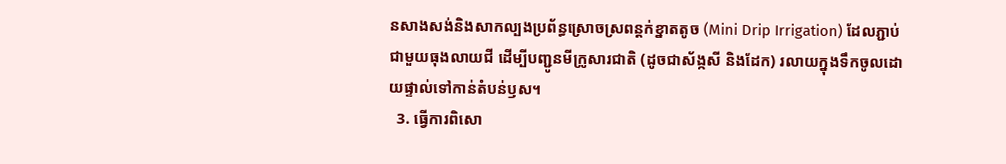នសាងសង់និងសាកល្បងប្រព័ន្ធស្រោចស្រពន្តក់ខ្នាតតូច (Mini Drip Irrigation) ដែលភ្ជាប់ជាមួយធុងលាយជី ដើម្បីបញ្ជូនមីក្រូសារជាតិ (ដូចជាស័ង្កសី និងដែក) រលាយក្នុងទឹកចូលដោយផ្ទាល់ទៅកាន់តំបន់ឫស។
  3. ធ្វើការពិសោ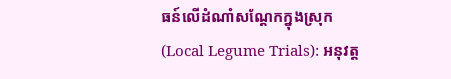ធន៍លើដំណាំសណ្តែកក្នុងស្រុក (Local Legume Trials): អនុវត្ត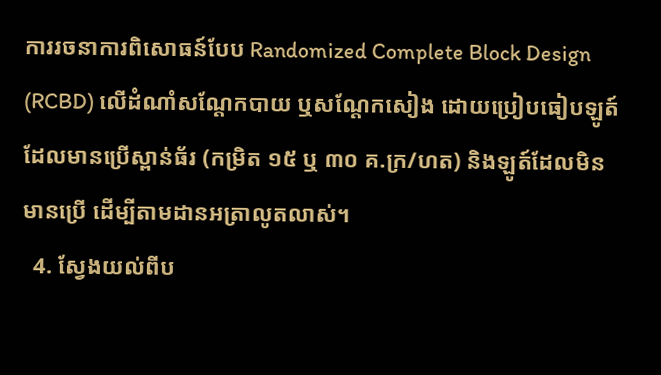ការរចនាការពិសោធន៍បែប Randomized Complete Block Design (RCBD) លើដំណាំសណ្តែកបាយ ឬសណ្តែកសៀង ដោយប្រៀបធៀបឡូត៍ដែលមានប្រើស្ពាន់ធ័រ (កម្រិត ១៥ ឬ ៣០ គ.ក្រ/ហត) និងឡូត៍ដែលមិនមានប្រើ ដើម្បីតាមដានអត្រាលូតលាស់។
  4. ស្វែងយល់ពីប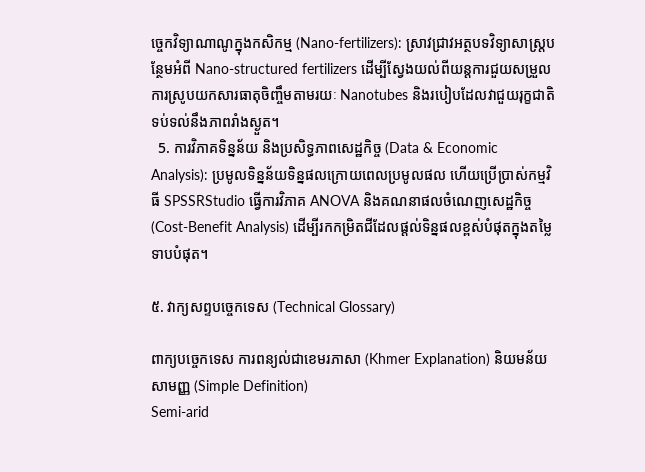ច្ចេកវិទ្យាណាណូក្នុងកសិកម្ម (Nano-fertilizers): ស្រាវជ្រាវអត្ថបទវិទ្យាសាស្ត្របន្ថែមអំពី Nano-structured fertilizers ដើម្បីស្វែងយល់ពីយន្តការជួយសម្រួលការស្រូបយកសារធាតុចិញ្ចឹមតាមរយៈ Nanotubes និងរបៀបដែលវាជួយរុក្ខជាតិទប់ទល់នឹងភាពរាំងស្ងួត។
  5. ការវិភាគទិន្នន័យ និងប្រសិទ្ធភាពសេដ្ឋកិច្ច (Data & Economic Analysis): ប្រមូលទិន្នន័យទិន្នផលក្រោយពេលប្រមូលផល ហើយប្រើប្រាស់កម្មវិធី SPSSRStudio ធ្វើការវិភាគ ANOVA និងគណនាផលចំណេញសេដ្ឋកិច្ច (Cost-Benefit Analysis) ដើម្បីរកកម្រិតជីដែលផ្តល់ទិន្នផលខ្ពស់បំផុតក្នុងតម្លៃទាបបំផុត។

៥. វាក្យសព្ទបច្ចេកទេស (Technical Glossary)

ពាក្យបច្ចេកទេស ការពន្យល់ជាខេមរភាសា (Khmer Explanation) និយមន័យសាមញ្ញ (Simple Definition)
Semi-arid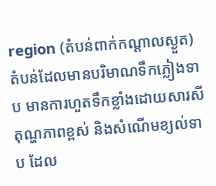region (តំបន់ពាក់កណ្តាលស្ងួត) តំបន់ដែលមានបរិមាណទឹកភ្លៀងទាប មានការហួតទឹកខ្លាំងដោយសារសីតុណ្ហភាពខ្ពស់ និងសំណើមខ្យល់ទាប ដែល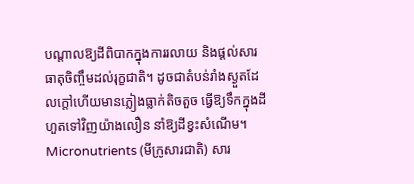បណ្តាលឱ្យដីពិបាកក្នុងការរលាយ និងផ្តល់សារធាតុចិញ្ចឹមដល់រុក្ខជាតិ។ ដូចជាតំបន់រាំងស្ងួតដែលក្តៅហើយមានភ្លៀងធ្លាក់តិចតួច ធ្វើឱ្យទឹកក្នុងដីហួតទៅវិញយ៉ាងលឿន នាំឱ្យដីខ្វះសំណើម។
Micronutrients (មីក្រូសារជាតិ) សារ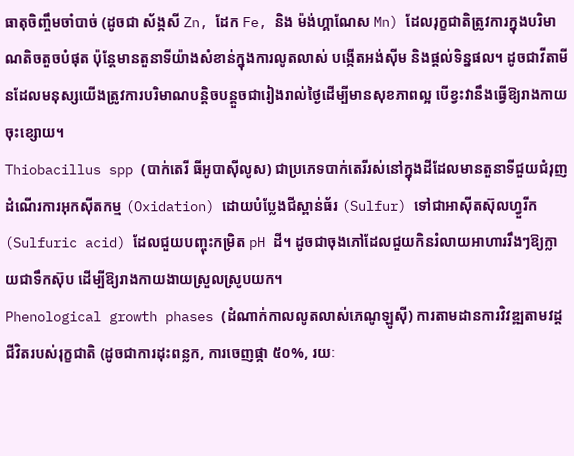ធាតុចិញ្ចឹមចាំបាច់ (ដូចជា ស័ង្កសី Zn, ដែក Fe, និង ម៉ង់ហ្គាណែស Mn) ដែលរុក្ខជាតិត្រូវការក្នុងបរិមាណតិចតួចបំផុត ប៉ុន្តែមានតួនាទីយ៉ាងសំខាន់ក្នុងការលូតលាស់ បង្កើតអង់ស៊ីម និងផ្តល់ទិន្នផល។ ដូចជាវីតាមីនដែលមនុស្សយើងត្រូវការបរិមាណបន្តិចបន្តួចជារៀងរាល់ថ្ងៃដើម្បីមានសុខភាពល្អ បើខ្វះវានឹងធ្វើឱ្យរាងកាយចុះខ្សោយ។
Thiobacillus spp (បាក់តេរី ធីអូបាស៊ីលូស) ជាប្រភេទបាក់តេរីរស់នៅក្នុងដីដែលមានតួនាទីជួយជំរុញដំណើរការអុកស៊ីតកម្ម (Oxidation) ដោយបំប្លែងជីស្ពាន់ធ័រ (Sulfur) ទៅជាអាស៊ីតស៊ុលហ្វួរីក (Sulfuric acid) ដែលជួយបញ្ចុះកម្រិត pH ដី។ ដូចជាចុងភៅដែលជួយកិនរំលាយអាហាររឹងៗឱ្យក្លាយជាទឹកស៊ុប ដើម្បីឱ្យរាងកាយងាយស្រួលស្រូបយក។
Phenological growth phases (ដំណាក់កាលលូតលាស់ភេណូឡូស៊ី) ការតាមដានការវិវឌ្ឍតាមវដ្តជីវិតរបស់រុក្ខជាតិ (ដូចជាការដុះពន្លក, ការចេញផ្កា ៥០%, រយៈ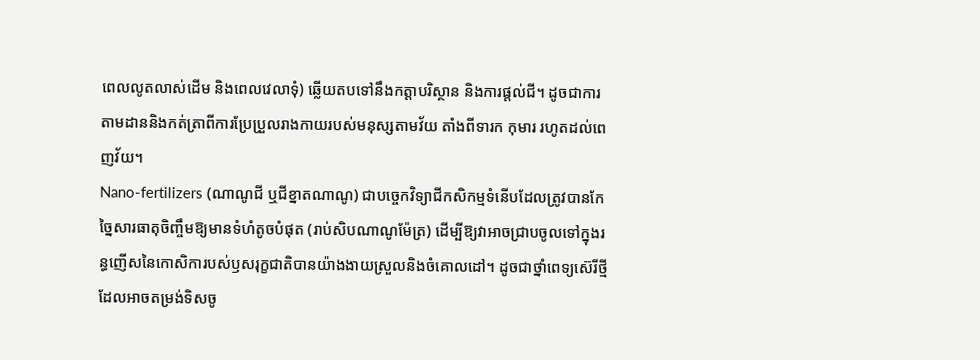ពេលលូតលាស់ដើម និងពេលវេលាទុំ) ឆ្លើយតបទៅនឹងកត្តាបរិស្ថាន និងការផ្តល់ជី។ ដូចជាការតាមដាននិងកត់ត្រាពីការប្រែប្រួលរាងកាយរបស់មនុស្សតាមវ័យ តាំងពីទារក កុមារ រហូតដល់ពេញវ័យ។
Nano-fertilizers (ណាណូជី ឬជីខ្នាតណាណូ) ជាបច្ចេកវិទ្យាជីកសិកម្មទំនើបដែលត្រូវបានកែច្នៃសារធាតុចិញ្ចឹមឱ្យមានទំហំតូចបំផុត (រាប់សិបណាណូម៉ែត្រ) ដើម្បីឱ្យវាអាចជ្រាបចូលទៅក្នុងរន្ធញើសនៃកោសិការបស់ឫសរុក្ខជាតិបានយ៉ាងងាយស្រួលនិងចំគោលដៅ។ ដូចជាថ្នាំពេទ្យស៊េរីថ្មីដែលអាចតម្រង់ទិសចូ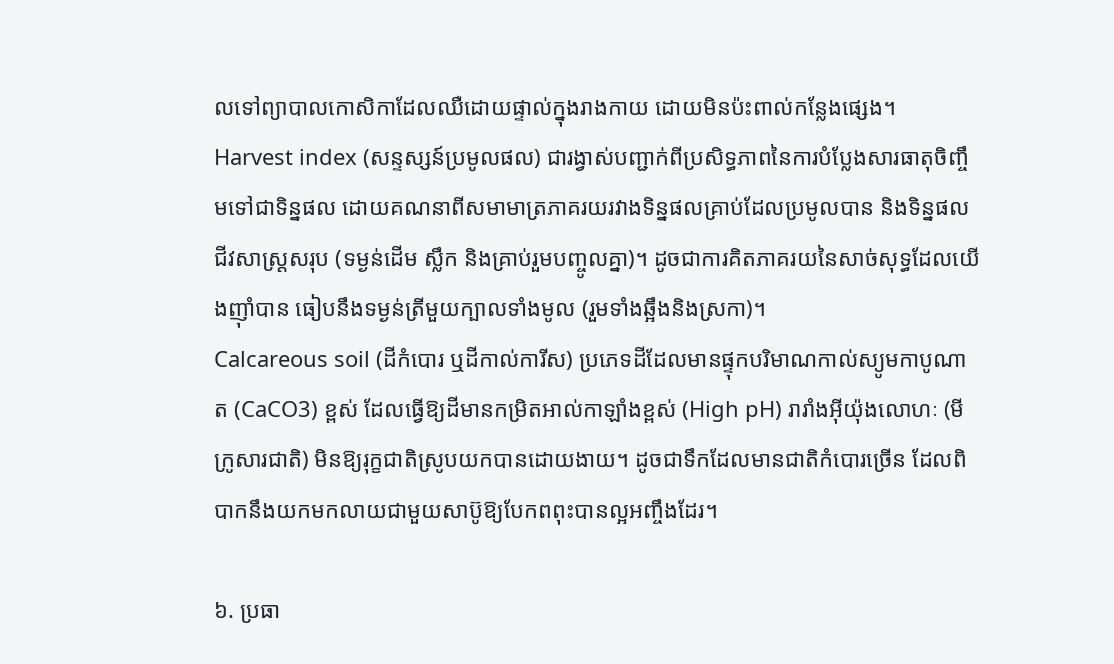លទៅព្យាបាលកោសិកាដែលឈឺដោយផ្ទាល់ក្នុងរាងកាយ ដោយមិនប៉ះពាល់កន្លែងផ្សេង។
Harvest index (សន្ទស្សន៍ប្រមូលផល) ជារង្វាស់បញ្ជាក់ពីប្រសិទ្ធភាពនៃការបំប្លែងសារធាតុចិញ្ចឹមទៅជាទិន្នផល ដោយគណនាពីសមាមាត្រភាគរយរវាងទិន្នផលគ្រាប់ដែលប្រមូលបាន និងទិន្នផលជីវសាស្ត្រសរុប (ទម្ងន់ដើម ស្លឹក និងគ្រាប់រួមបញ្ចូលគ្នា)។ ដូចជាការគិតភាគរយនៃសាច់សុទ្ធដែលយើងញ៉ាំបាន ធៀបនឹងទម្ងន់ត្រីមួយក្បាលទាំងមូល (រួមទាំងឆ្អឹងនិងស្រកា)។
Calcareous soil (ដីកំបោរ ឬដីកាល់ការីស) ប្រភេទដីដែលមានផ្ទុកបរិមាណកាល់ស្យូមកាបូណាត (CaCO3) ខ្ពស់ ដែលធ្វើឱ្យដីមានកម្រិតអាល់កាឡាំងខ្ពស់ (High pH) រារាំងអុីយ៉ុងលោហៈ (មីក្រូសារជាតិ) មិនឱ្យរុក្ខជាតិស្រូបយកបានដោយងាយ។ ដូចជាទឹកដែលមានជាតិកំបោរច្រើន ដែលពិបាកនឹងយកមកលាយជាមួយសាប៊ូឱ្យបែកពពុះបានល្អអញ្ចឹងដែរ។

៦. ប្រធា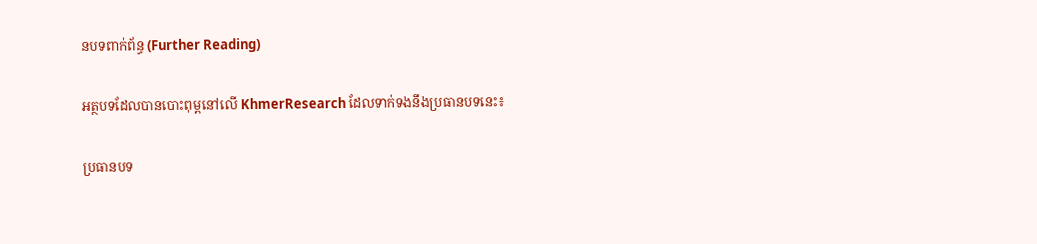នបទពាក់ព័ន្ធ (Further Reading)

អត្ថបទដែលបានបោះពុម្ពនៅលើ KhmerResearch ដែលទាក់ទងនឹងប្រធានបទនេះ៖

ប្រធានបទ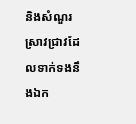និងសំណួរស្រាវជ្រាវដែលទាក់ទងនឹងឯក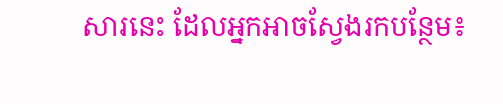សារនេះ ដែលអ្នកអាចស្វែងរកបន្ថែម៖